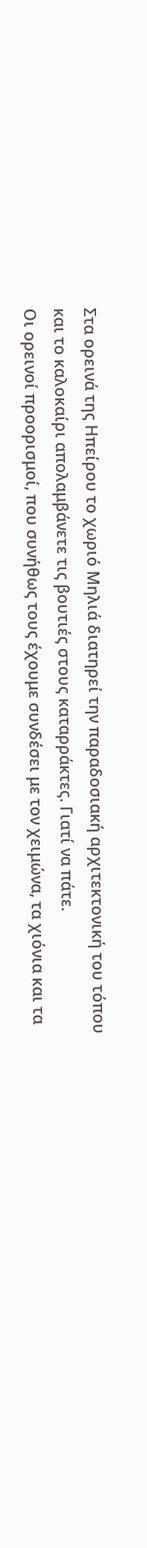Στα ορεινά της Ηπείρου το χωριό Μηλιά διατηρεί την παραδοσιακή αρχιτεκτονική του τόπου και το καλοκαίρι απολαμβάνετε τις βουτιές στους καταρράκτες. Γιατί να πάτε.
Οι ορεινοί προορισμοί, που συνήθως τους έχουμε συνδέσει με τον χειμώνα, τα χιόνια και τα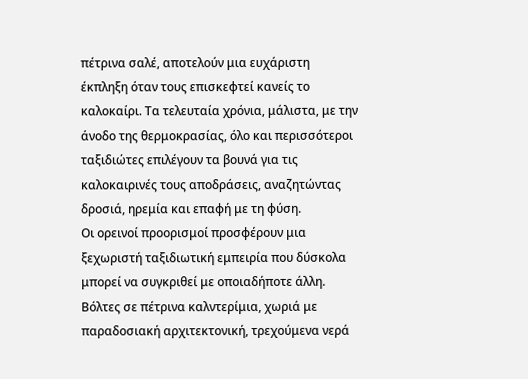πέτρινα σαλέ, αποτελούν μια ευχάριστη έκπληξη όταν τους επισκεφτεί κανείς το καλοκαίρι. Τα τελευταία χρόνια, μάλιστα, με την άνοδο της θερμοκρασίας, όλο και περισσότεροι ταξιδιώτες επιλέγουν τα βουνά για τις καλοκαιρινές τους αποδράσεις, αναζητώντας δροσιά, ηρεμία και επαφή με τη φύση.
Οι ορεινοί προορισμοί προσφέρουν μια ξεχωριστή ταξιδιωτική εμπειρία που δύσκολα μπορεί να συγκριθεί με οποιαδήποτε άλλη. Βόλτες σε πέτρινα καλντερίμια, χωριά με παραδοσιακή αρχιτεκτονική, τρεχούμενα νερά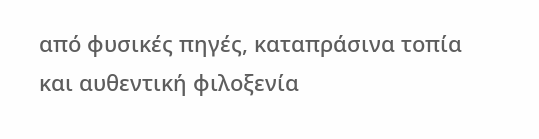από φυσικές πηγές, καταπράσινα τοπία και αυθεντική φιλοξενία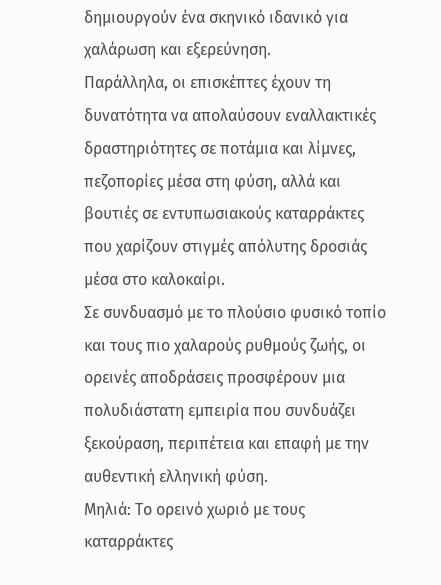δημιουργούν ένα σκηνικό ιδανικό για χαλάρωση και εξερεύνηση.
Παράλληλα, οι επισκέπτες έχουν τη δυνατότητα να απολαύσουν εναλλακτικές δραστηριότητες σε ποτάμια και λίμνες, πεζοπορίες μέσα στη φύση, αλλά και βουτιές σε εντυπωσιακούς καταρράκτες που χαρίζουν στιγμές απόλυτης δροσιάς μέσα στο καλοκαίρι.
Σε συνδυασμό με το πλούσιο φυσικό τοπίο και τους πιο χαλαρούς ρυθμούς ζωής, οι ορεινές αποδράσεις προσφέρουν μια πολυδιάστατη εμπειρία που συνδυάζει ξεκούραση, περιπέτεια και επαφή με την αυθεντική ελληνική φύση.
Μηλιά: Το ορεινό χωριό με τους καταρράκτες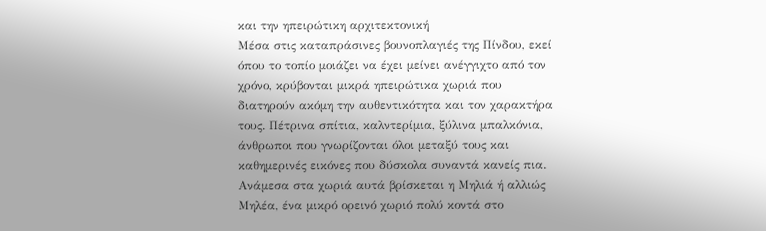και την ηπειρώτικη αρχιτεκτονική
Μέσα στις καταπράσινες βουνοπλαγιές της Πίνδου, εκεί όπου το τοπίο μοιάζει να έχει μείνει ανέγγιχτο από τον χρόνο, κρύβονται μικρά ηπειρώτικα χωριά που διατηρούν ακόμη την αυθεντικότητα και τον χαρακτήρα τους. Πέτρινα σπίτια, καλντερίμια, ξύλινα μπαλκόνια, άνθρωποι που γνωρίζονται όλοι μεταξύ τους και καθημερινές εικόνες που δύσκολα συναντά κανείς πια.
Ανάμεσα στα χωριά αυτά βρίσκεται η Μηλιά ή αλλιώς Μηλέα, ένα μικρό ορεινό χωριό πολύ κοντά στο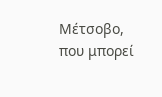Μέτσοβο, που μπορεί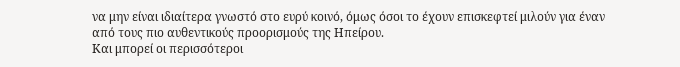να μην είναι ιδιαίτερα γνωστό στο ευρύ κοινό, όμως όσοι το έχουν επισκεφτεί μιλούν για έναν από τους πιο αυθεντικούς προορισμούς της Ηπείρου.
Και μπορεί οι περισσότεροι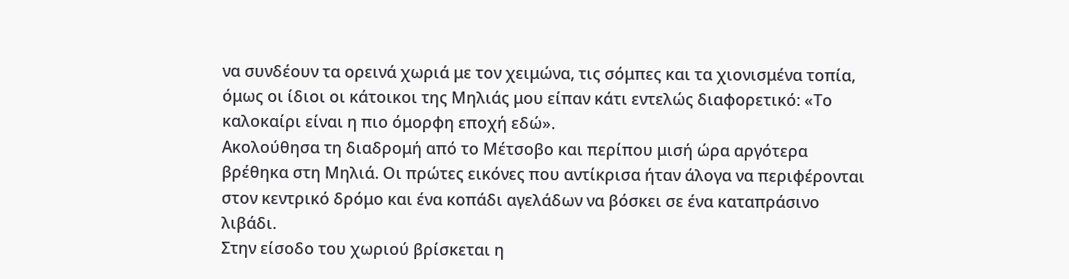να συνδέουν τα ορεινά χωριά με τον χειμώνα, τις σόμπες και τα χιονισμένα τοπία, όμως οι ίδιοι οι κάτοικοι της Μηλιάς μου είπαν κάτι εντελώς διαφορετικό: «Το καλοκαίρι είναι η πιο όμορφη εποχή εδώ».
Ακολούθησα τη διαδρομή από το Μέτσοβο και περίπου μισή ώρα αργότερα βρέθηκα στη Μηλιά. Οι πρώτες εικόνες που αντίκρισα ήταν άλογα να περιφέρονται στον κεντρικό δρόμο και ένα κοπάδι αγελάδων να βόσκει σε ένα καταπράσινο λιβάδι.
Στην είσοδο του χωριού βρίσκεται η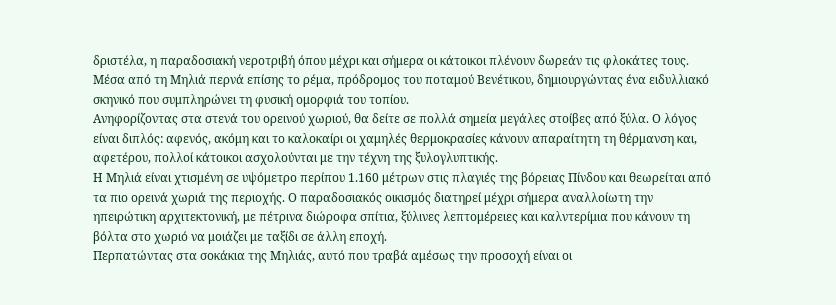δριστέλα, η παραδοσιακή νεροτριβή όπου μέχρι και σήμερα οι κάτοικοι πλένουν δωρεάν τις φλοκάτες τους. Μέσα από τη Μηλιά περνά επίσης το ρέμα, πρόδρομος του ποταμού Βενέτικου, δημιουργώντας ένα ειδυλλιακό σκηνικό που συμπληρώνει τη φυσική ομορφιά του τοπίου.
Ανηφορίζοντας στα στενά του ορεινού χωριού, θα δείτε σε πολλά σημεία μεγάλες στοίβες από ξύλα. Ο λόγος είναι διπλός: αφενός, ακόμη και το καλοκαίρι οι χαμηλές θερμοκρασίες κάνουν απαραίτητη τη θέρμανση και, αφετέρου, πολλοί κάτοικοι ασχολούνται με την τέχνη της ξυλογλυπτικής.
Η Μηλιά είναι χτισμένη σε υψόμετρο περίπου 1.160 μέτρων στις πλαγιές της βόρειας Πίνδου και θεωρείται από τα πιο ορεινά χωριά της περιοχής. Ο παραδοσιακός οικισμός διατηρεί μέχρι σήμερα αναλλοίωτη την ηπειρώτικη αρχιτεκτονική, με πέτρινα διώροφα σπίτια, ξύλινες λεπτομέρειες και καλντερίμια που κάνουν τη βόλτα στο χωριό να μοιάζει με ταξίδι σε άλλη εποχή.
Περπατώντας στα σοκάκια της Μηλιάς, αυτό που τραβά αμέσως την προσοχή είναι οι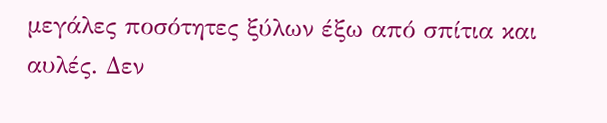μεγάλες ποσότητες ξύλων έξω από σπίτια και αυλές. Δεν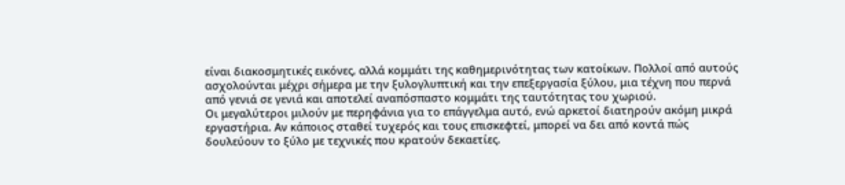είναι διακοσμητικές εικόνες, αλλά κομμάτι της καθημερινότητας των κατοίκων. Πολλοί από αυτούς ασχολούνται μέχρι σήμερα με την ξυλογλυπτική και την επεξεργασία ξύλου, μια τέχνη που περνά από γενιά σε γενιά και αποτελεί αναπόσπαστο κομμάτι της ταυτότητας του χωριού.
Οι μεγαλύτεροι μιλούν με περηφάνια για το επάγγελμα αυτό, ενώ αρκετοί διατηρούν ακόμη μικρά εργαστήρια. Αν κάποιος σταθεί τυχερός και τους επισκεφτεί, μπορεί να δει από κοντά πώς δουλεύουν το ξύλο με τεχνικές που κρατούν δεκαετίες.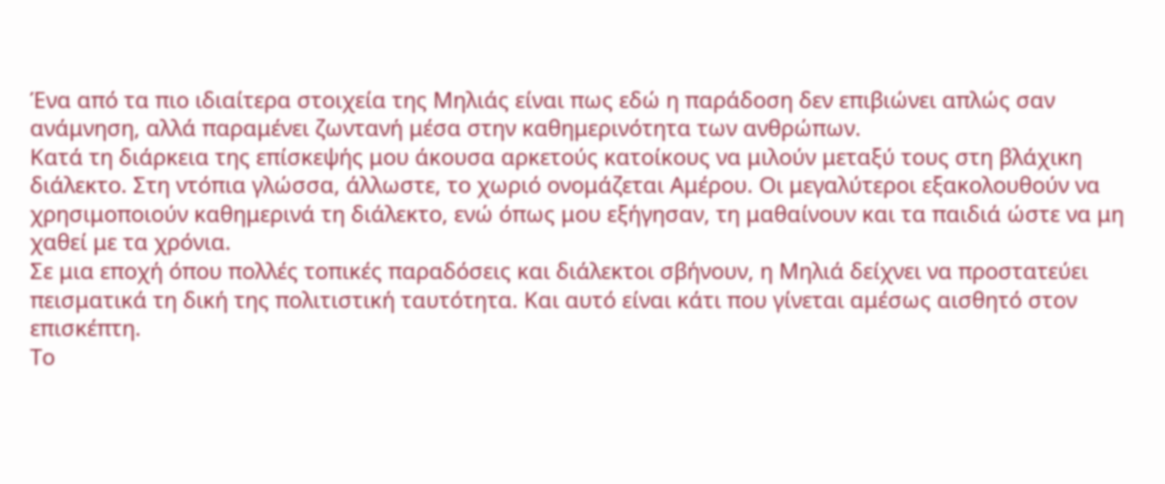Ένα από τα πιο ιδιαίτερα στοιχεία της Μηλιάς είναι πως εδώ η παράδοση δεν επιβιώνει απλώς σαν ανάμνηση, αλλά παραμένει ζωντανή μέσα στην καθημερινότητα των ανθρώπων.
Κατά τη διάρκεια της επίσκεψής μου άκουσα αρκετούς κατοίκους να μιλούν μεταξύ τους στη βλάχικη διάλεκτο. Στη ντόπια γλώσσα, άλλωστε, το χωριό ονομάζεται Αμέρου. Οι μεγαλύτεροι εξακολουθούν να χρησιμοποιούν καθημερινά τη διάλεκτο, ενώ όπως μου εξήγησαν, τη μαθαίνουν και τα παιδιά ώστε να μη χαθεί με τα χρόνια.
Σε μια εποχή όπου πολλές τοπικές παραδόσεις και διάλεκτοι σβήνουν, η Μηλιά δείχνει να προστατεύει πεισματικά τη δική της πολιτιστική ταυτότητα. Και αυτό είναι κάτι που γίνεται αμέσως αισθητό στον επισκέπτη.
Το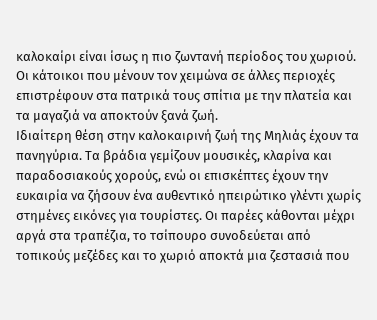καλοκαίρι είναι ίσως η πιο ζωντανή περίοδος του χωριού. Οι κάτοικοι που μένουν τον χειμώνα σε άλλες περιοχές επιστρέφουν στα πατρικά τους σπίτια με την πλατεία και τα μαγαζιά να αποκτούν ξανά ζωή.
Ιδιαίτερη θέση στην καλοκαιρινή ζωή της Μηλιάς έχουν τα πανηγύρια. Τα βράδια γεμίζουν μουσικές, κλαρίνα και παραδοσιακούς χορούς, ενώ οι επισκέπτες έχουν την ευκαιρία να ζήσουν ένα αυθεντικό ηπειρώτικο γλέντι χωρίς στημένες εικόνες για τουρίστες. Οι παρέες κάθονται μέχρι αργά στα τραπέζια, το τσίπουρο συνοδεύεται από τοπικούς μεζέδες και το χωριό αποκτά μια ζεστασιά που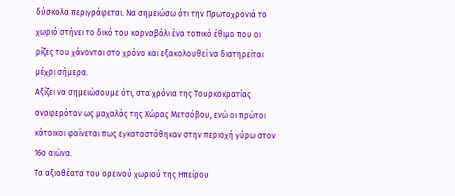δύσκολα περιγράφεται. Να σημειώσω ότι την Πρωτοχρονιά το χωριό στήνει το δικό του καρναβάλι ένα τοπικό έθιμο που οι ρίζες του χάνονται στο χρόνο και εξακολουθεί να διατηρείται μέχρι σήμερα.
Αξίζει να σημειώσουμε ότι, στα χρόνια της Τουρκοκρατίας αναφερόταν ως μαχαλάς της Χώρας Μετσόβου, ενώ οι πρώτοι κάτοικοι φαίνεται πως εγκαταστάθηκαν στην περιοχή γύρω στον 16ο αιώνα.
Τα αξιοθέατα του ορεινού χωριού της Ηπείρου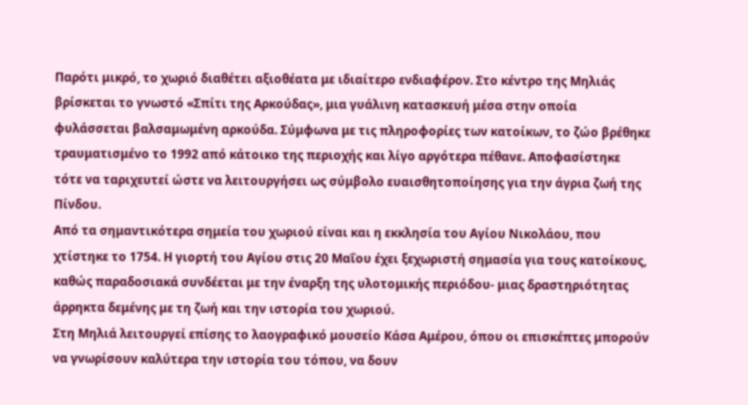Παρότι μικρό, το χωριό διαθέτει αξιοθέατα με ιδιαίτερο ενδιαφέρον. Στο κέντρο της Μηλιάς βρίσκεται το γνωστό «Σπίτι της Αρκούδας», μια γυάλινη κατασκευή μέσα στην οποία φυλάσσεται βαλσαμωμένη αρκούδα. Σύμφωνα με τις πληροφορίες των κατοίκων, το ζώο βρέθηκε τραυματισμένο το 1992 από κάτοικο της περιοχής και λίγο αργότερα πέθανε. Αποφασίστηκε τότε να ταριχευτεί ώστε να λειτουργήσει ως σύμβολο ευαισθητοποίησης για την άγρια ζωή της Πίνδου.
Από τα σημαντικότερα σημεία του χωριού είναι και η εκκλησία του Αγίου Νικολάου, που χτίστηκε το 1754. Η γιορτή του Αγίου στις 20 Μαΐου έχει ξεχωριστή σημασία για τους κατοίκους, καθώς παραδοσιακά συνδέεται με την έναρξη της υλοτομικής περιόδου- μιας δραστηριότητας άρρηκτα δεμένης με τη ζωή και την ιστορία του χωριού.
Στη Μηλιά λειτουργεί επίσης το λαογραφικό μουσείο Κάσα Αμέρου, όπου οι επισκέπτες μπορούν να γνωρίσουν καλύτερα την ιστορία του τόπου, να δουν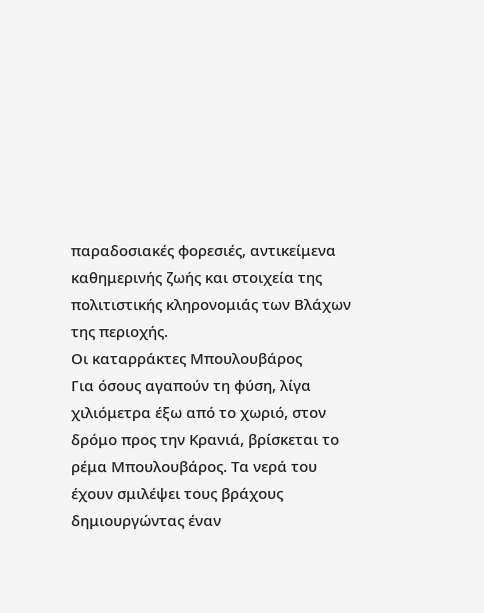παραδοσιακές φορεσιές, αντικείμενα καθημερινής ζωής και στοιχεία της πολιτιστικής κληρονομιάς των Βλάχων της περιοχής.
Οι καταρράκτες Μπουλουβάρος
Για όσους αγαπούν τη φύση, λίγα χιλιόμετρα έξω από το χωριό, στον δρόμο προς την Κρανιά, βρίσκεται το ρέμα Μπουλουβάρος. Τα νερά του έχουν σμιλέψει τους βράχους δημιουργώντας έναν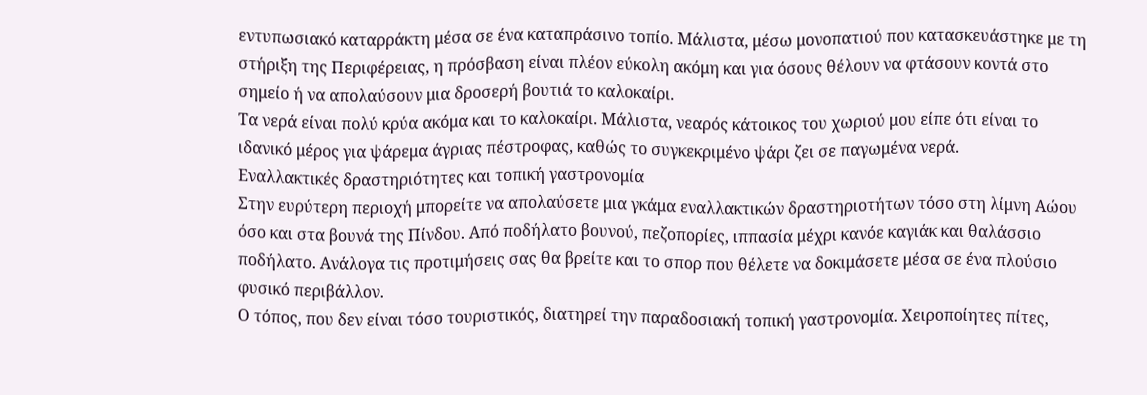εντυπωσιακό καταρράκτη μέσα σε ένα καταπράσινο τοπίο. Μάλιστα, μέσω μονοπατιού που κατασκευάστηκε με τη στήριξη της Περιφέρειας, η πρόσβαση είναι πλέον εύκολη ακόμη και για όσους θέλουν να φτάσουν κοντά στο σημείο ή να απολαύσουν μια δροσερή βουτιά το καλοκαίρι.
Τα νερά είναι πολύ κρύα ακόμα και το καλοκαίρι. Μάλιστα, νεαρός κάτοικος του χωριού μου είπε ότι είναι το ιδανικό μέρος για ψάρεμα άγριας πέστροφας, καθώς το συγκεκριμένο ψάρι ζει σε παγωμένα νερά.
Εναλλακτικές δραστηριότητες και τοπική γαστρονομία
Στην ευρύτερη περιοχή μπορείτε να απολαύσετε μια γκάμα εναλλακτικών δραστηριοτήτων τόσο στη λίμνη Αώου όσο και στα βουνά της Πίνδου. Από ποδήλατο βουνού, πεζοπορίες, ιππασία μέχρι κανόε καγιάκ και θαλάσσιο ποδήλατο. Ανάλογα τις προτιμήσεις σας θα βρείτε και το σπορ που θέλετε να δοκιμάσετε μέσα σε ένα πλούσιο φυσικό περιβάλλον.
Ο τόπος, που δεν είναι τόσο τουριστικός, διατηρεί την παραδοσιακή τοπική γαστρονομία. Χειροποίητες πίτες,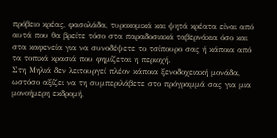πρόβειο κρέας, φασολάδα, τυροκομικά και ψητά κρέατα είναι από αυτά που θα βρείτε τόσο στα παραδοσιακά ταβερνάκια όσο και στα καφενεία για να συνοδέψετε το τσίπουρο σας ή κάποια από τα τοπικά κρασιά που φημίζεται η περιοχή.
Στη Μηλιά δεν λειτουργεί πλέον κάποια ξενοδοχειακή μονάδα, ωστόσο αξίζει να τη συμπεριλάβετε στο πρόγραμμά σας για μια μονοήμερη εκδρομή,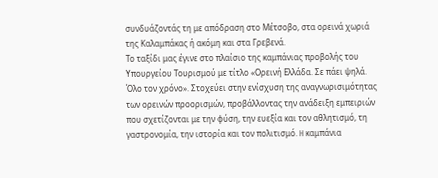συνδυάζοντάς τη με απόδραση στο Μέτσοβο, στα ορεινά χωριά της Καλαμπάκας ή ακόμη και στα Γρεβενά.
Το ταξίδι μας έγινε στο πλαίσιο της καμπάνιας προβολής του Υπουργείου Τουρισμού με τίτλο «Ορεινή Ελλάδα. Σε πάει ψηλά. Όλο τον χρόνο». Στοχεύει στην ενίσχυση της αναγνωρισιμότητας των ορεινών προορισμών, προβάλλοντας την ανάδειξη εμπειριών που σχετίζονται με την φύση, την ευεξία και τον αθλητισμό, τη γαστρονομία, την ιστορία και τον πολιτισμό. H καμπάνια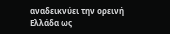αναδεικνύει την ορεινή Ελλάδα ως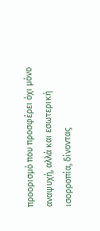προορισμό που προσφέρει όχι μόνο αναψυχή, αλλά και εσωτερική ισορροπία, δίνοντας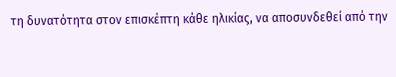τη δυνατότητα στον επισκέπτη κάθε ηλικίας, να αποσυνδεθεί από την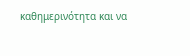καθημερινότητα και να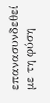επανασυνδεθεί με τη φύση